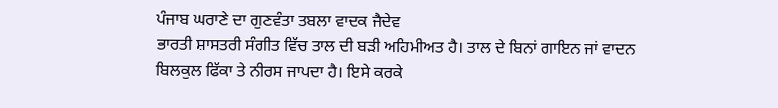ਪੰਜਾਬ ਘਰਾਣੇ ਦਾ ਗੁਣਵੰਤਾ ਤਬਲਾ ਵਾਦਕ ਜੈਦੇਵ
ਭਾਰਤੀ ਸ਼ਾਸਤਰੀ ਸੰਗੀਤ ਵਿੱਚ ਤਾਲ ਦੀ ਬੜੀ ਅਹਿਮੀਅਤ ਹੈ। ਤਾਲ ਦੇ ਬਿਨਾਂ ਗਾਇਨ ਜਾਂ ਵਾਦਨ ਬਿਲਕੁਲ ਫਿੱਕਾ ਤੇ ਨੀਰਸ ਜਾਪਦਾ ਹੈ। ਇਸੇ ਕਰਕੇ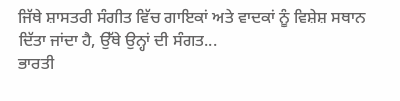ਜਿੱਥੇ ਸ਼ਾਸਤਰੀ ਸੰਗੀਤ ਵਿੱਚ ਗਾਇਕਾਂ ਅਤੇ ਵਾਦਕਾਂ ਨੂੰ ਵਿਸ਼ੇਸ਼ ਸਥਾਨ ਦਿੱਤਾ ਜਾਂਦਾ ਹੈ, ਉੱਥੇ ਉਨ੍ਹਾਂ ਦੀ ਸੰਗਤ...
ਭਾਰਤੀ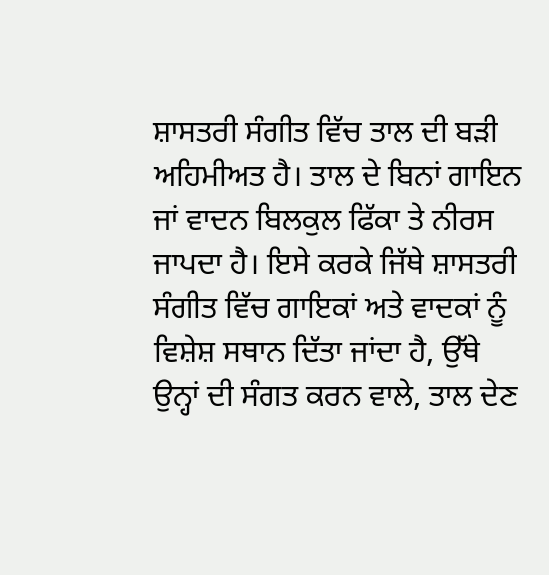ਸ਼ਾਸਤਰੀ ਸੰਗੀਤ ਵਿੱਚ ਤਾਲ ਦੀ ਬੜੀ ਅਹਿਮੀਅਤ ਹੈ। ਤਾਲ ਦੇ ਬਿਨਾਂ ਗਾਇਨ ਜਾਂ ਵਾਦਨ ਬਿਲਕੁਲ ਫਿੱਕਾ ਤੇ ਨੀਰਸ ਜਾਪਦਾ ਹੈ। ਇਸੇ ਕਰਕੇ ਜਿੱਥੇ ਸ਼ਾਸਤਰੀ ਸੰਗੀਤ ਵਿੱਚ ਗਾਇਕਾਂ ਅਤੇ ਵਾਦਕਾਂ ਨੂੰ ਵਿਸ਼ੇਸ਼ ਸਥਾਨ ਦਿੱਤਾ ਜਾਂਦਾ ਹੈ, ਉੱਥੇ ਉਨ੍ਹਾਂ ਦੀ ਸੰਗਤ ਕਰਨ ਵਾਲੇ, ਤਾਲ ਦੇਣ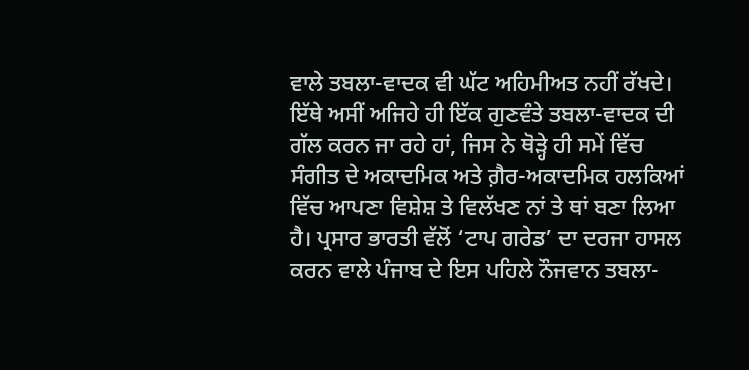ਵਾਲੇ ਤਬਲਾ-ਵਾਦਕ ਵੀ ਘੱਟ ਅਹਿਮੀਅਤ ਨਹੀਂ ਰੱਖਦੇ।
ਇੱਥੇ ਅਸੀਂ ਅਜਿਹੇ ਹੀ ਇੱਕ ਗੁਣਵੰਤੇ ਤਬਲਾ-ਵਾਦਕ ਦੀ ਗੱਲ ਕਰਨ ਜਾ ਰਹੇ ਹਾਂ, ਜਿਸ ਨੇ ਥੋੜ੍ਹੇ ਹੀ ਸਮੇਂ ਵਿੱਚ ਸੰਗੀਤ ਦੇ ਅਕਾਦਮਿਕ ਅਤੇ ਗ਼ੈਰ-ਅਕਾਦਮਿਕ ਹਲਕਿਆਂ ਵਿੱਚ ਆਪਣਾ ਵਿਸ਼ੇਸ਼ ਤੇ ਵਿਲੱਖਣ ਨਾਂ ਤੇ ਥਾਂ ਬਣਾ ਲਿਆ ਹੈ। ਪ੍ਰਸਾਰ ਭਾਰਤੀ ਵੱਲੋਂ ‘ਟਾਪ ਗਰੇਡ’ ਦਾ ਦਰਜਾ ਹਾਸਲ ਕਰਨ ਵਾਲੇ ਪੰਜਾਬ ਦੇ ਇਸ ਪਹਿਲੇ ਨੌਜਵਾਨ ਤਬਲਾ-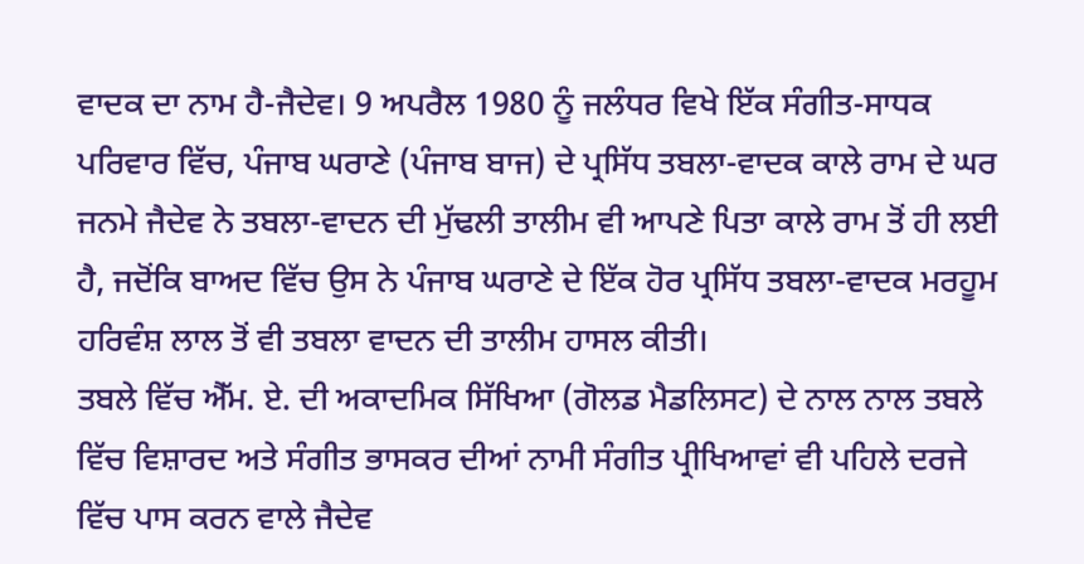ਵਾਦਕ ਦਾ ਨਾਮ ਹੈ-ਜੈਦੇਵ। 9 ਅਪਰੈਲ 1980 ਨੂੰ ਜਲੰਧਰ ਵਿਖੇ ਇੱਕ ਸੰਗੀਤ-ਸਾਧਕ ਪਰਿਵਾਰ ਵਿੱਚ, ਪੰਜਾਬ ਘਰਾਣੇ (ਪੰਜਾਬ ਬਾਜ) ਦੇ ਪ੍ਰਸਿੱਧ ਤਬਲਾ-ਵਾਦਕ ਕਾਲੇ ਰਾਮ ਦੇ ਘਰ ਜਨਮੇ ਜੈਦੇਵ ਨੇ ਤਬਲਾ-ਵਾਦਨ ਦੀ ਮੁੱਢਲੀ ਤਾਲੀਮ ਵੀ ਆਪਣੇ ਪਿਤਾ ਕਾਲੇ ਰਾਮ ਤੋਂ ਹੀ ਲਈ ਹੈ, ਜਦੋਂਕਿ ਬਾਅਦ ਵਿੱਚ ਉਸ ਨੇ ਪੰਜਾਬ ਘਰਾਣੇ ਦੇ ਇੱਕ ਹੋਰ ਪ੍ਰਸਿੱਧ ਤਬਲਾ-ਵਾਦਕ ਮਰਹੂਮ ਹਰਿਵੰਸ਼ ਲਾਲ ਤੋਂ ਵੀ ਤਬਲਾ ਵਾਦਨ ਦੀ ਤਾਲੀਮ ਹਾਸਲ ਕੀਤੀ।
ਤਬਲੇ ਵਿੱਚ ਐੱਮ. ਏ. ਦੀ ਅਕਾਦਮਿਕ ਸਿੱਖਿਆ (ਗੋਲਡ ਮੈਡਲਿਸਟ) ਦੇ ਨਾਲ ਨਾਲ ਤਬਲੇ ਵਿੱਚ ਵਿਸ਼ਾਰਦ ਅਤੇ ਸੰਗੀਤ ਭਾਸਕਰ ਦੀਆਂ ਨਾਮੀ ਸੰਗੀਤ ਪ੍ਰੀਖਿਆਵਾਂ ਵੀ ਪਹਿਲੇ ਦਰਜੇ ਵਿੱਚ ਪਾਸ ਕਰਨ ਵਾਲੇ ਜੈਦੇਵ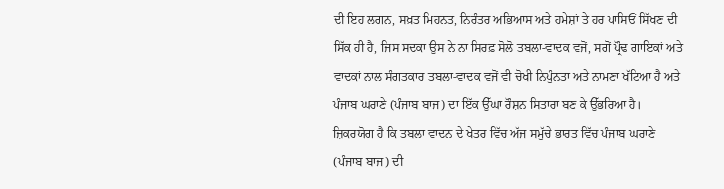ਦੀ ਇਹ ਲਗਨ, ਸਖ਼ਤ ਮਿਹਨਤ, ਨਿਰੰਤਰ ਅਭਿਆਸ ਅਤੇ ਹਮੇਸ਼ਾਂ ਤੇ ਹਰ ਪਾਸਿਓਂ ਸਿੱਖਣ ਦੀ ਸਿੱਕ ਹੀ ਹੈ, ਜਿਸ ਸਦਕਾ ਉਸ ਨੇ ਨਾ ਸਿਰਫ਼ ਸੋਲੋ ਤਬਲਾ-ਵਾਦਕ ਵਜੋਂ, ਸਗੋਂ ਪ੍ਰੌਢ ਗਾਇਕਾਂ ਅਤੇ ਵਾਦਕਾਂ ਨਾਲ ਸੰਗਤਕਾਰ ਤਬਲਾ-ਵਾਦਕ ਵਜੋਂ ਵੀ ਚੋਖੀ ਨਿਪੁੰਨਤਾ ਅਤੇ ਨਾਮਣਾ ਖੱਟਿਆ ਹੈ ਅਤੇ ਪੰਜਾਬ ਘਰਾਣੇ (ਪੰਜਾਬ ਬਾਜ) ਦਾ ਇੱਕ ਉੱਘਾ ਰੌਸ਼ਨ ਸਿਤਾਰਾ ਬਣ ਕੇ ਉੱਭਰਿਆ ਹੈ। ਜ਼ਿਕਰਯੋਗ ਹੈ ਕਿ ਤਬਲਾ ਵਾਦਨ ਦੇ ਖੇਤਰ ਵਿੱਚ ਅੱਜ ਸਮੁੱਚੇ ਭਾਰਤ ਵਿੱਚ ਪੰਜਾਬ ਘਰਾਣੇ (ਪੰਜਾਬ ਬਾਜ) ਦੀ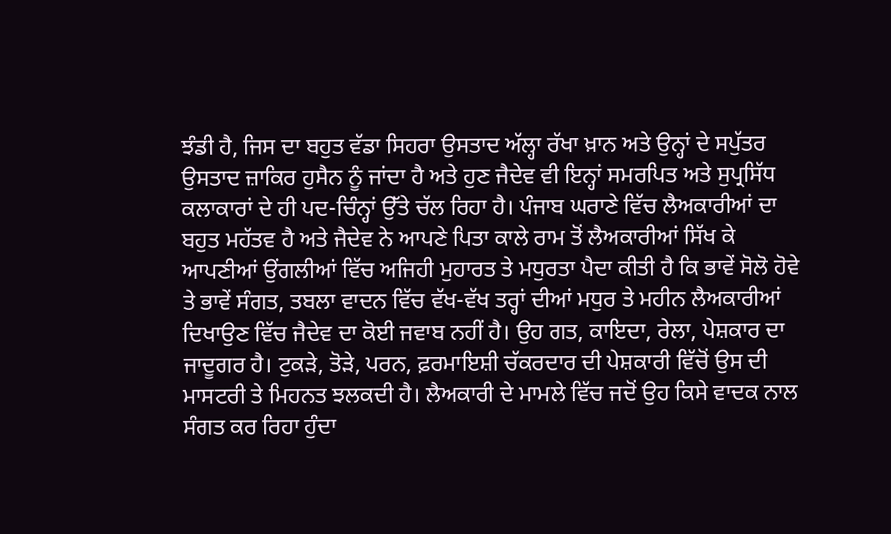ਝੰਡੀ ਹੈ, ਜਿਸ ਦਾ ਬਹੁਤ ਵੱਡਾ ਸਿਹਰਾ ਉਸਤਾਦ ਅੱਲ੍ਹਾ ਰੱਖਾ ਖ਼ਾਨ ਅਤੇ ਉਨ੍ਹਾਂ ਦੇ ਸਪੁੱਤਰ ਉਸਤਾਦ ਜ਼ਾਕਿਰ ਹੁਸੈਨ ਨੂੰ ਜਾਂਦਾ ਹੈ ਅਤੇ ਹੁਣ ਜੈਦੇਵ ਵੀ ਇਨ੍ਹਾਂ ਸਮਰਪਿਤ ਅਤੇ ਸੁਪ੍ਰਸਿੱਧ ਕਲਾਕਾਰਾਂ ਦੇ ਹੀ ਪਦ-ਚਿੰਨ੍ਹਾਂ ਉੱਤੇ ਚੱਲ ਰਿਹਾ ਹੈ। ਪੰਜਾਬ ਘਰਾਣੇ ਵਿੱਚ ਲੈਅਕਾਰੀਆਂ ਦਾ ਬਹੁਤ ਮਹੱਤਵ ਹੈ ਅਤੇ ਜੈਦੇਵ ਨੇ ਆਪਣੇ ਪਿਤਾ ਕਾਲੇ ਰਾਮ ਤੋਂ ਲੈਅਕਾਰੀਆਂ ਸਿੱਖ ਕੇ ਆਪਣੀਆਂ ਉਂਗਲੀਆਂ ਵਿੱਚ ਅਜਿਹੀ ਮੁਹਾਰਤ ਤੇ ਮਧੁਰਤਾ ਪੈਦਾ ਕੀਤੀ ਹੈ ਕਿ ਭਾਵੇਂ ਸੋਲੋ ਹੋਵੇ ਤੇ ਭਾਵੇਂ ਸੰਗਤ, ਤਬਲਾ ਵਾਦਨ ਵਿੱਚ ਵੱਖ-ਵੱਖ ਤਰ੍ਹਾਂ ਦੀਆਂ ਮਧੁਰ ਤੇ ਮਹੀਨ ਲੈਅਕਾਰੀਆਂ ਦਿਖਾਉਣ ਵਿੱਚ ਜੈਦੇਵ ਦਾ ਕੋਈ ਜਵਾਬ ਨਹੀਂ ਹੈ। ਉਹ ਗਤ, ਕਾਇਦਾ, ਰੇਲਾ, ਪੇਸ਼ਕਾਰ ਦਾ ਜਾਦੂਗਰ ਹੈ। ਟੁਕੜੇ, ਤੋੜੇ, ਪਰਨ, ਫ਼ਰਮਾਇਸ਼ੀ ਚੱਕਰਦਾਰ ਦੀ ਪੇਸ਼ਕਾਰੀ ਵਿੱਚੋਂ ਉਸ ਦੀ ਮਾਸਟਰੀ ਤੇ ਮਿਹਨਤ ਝਲਕਦੀ ਹੈ। ਲੈਅਕਾਰੀ ਦੇ ਮਾਮਲੇ ਵਿੱਚ ਜਦੋਂ ਉਹ ਕਿਸੇ ਵਾਦਕ ਨਾਲ ਸੰਗਤ ਕਰ ਰਿਹਾ ਹੁੰਦਾ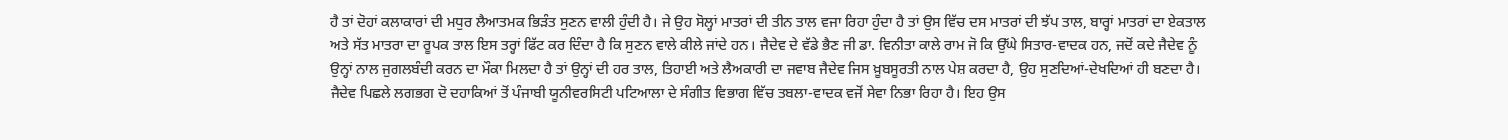ਹੈ ਤਾਂ ਦੋਹਾਂ ਕਲਾਕਾਰਾਂ ਦੀ ਮਧੁਰ ਲੈਆਤਮਕ ਭਿੜੰਤ ਸੁਣਨ ਵਾਲੀ ਹੁੰਦੀ ਹੈ। ਜੇ ਉਹ ਸੋਲ੍ਹਾਂ ਮਾਤਰਾਂ ਦੀ ਤੀਨ ਤਾਲ ਵਜਾ ਰਿਹਾ ਹੁੰਦਾ ਹੈ ਤਾਂ ਉਸ ਵਿੱਚ ਦਸ ਮਾਤਰਾਂ ਦੀ ਝੱਪ ਤਾਲ, ਬਾਰ੍ਹਾਂ ਮਾਤਰਾਂ ਦਾ ਏਕਤਾਲ ਅਤੇ ਸੱਤ ਮਾਤਰਾ ਦਾ ਰੂਪਕ ਤਾਲ ਇਸ ਤਰ੍ਹਾਂ ਫਿੱਟ ਕਰ ਦਿੰਦਾ ਹੈ ਕਿ ਸੁਣਨ ਵਾਲੇ ਕੀਲੇ ਜਾਂਦੇ ਹਨ। ਜੈਦੇਵ ਦੇ ਵੱਡੇ ਭੈਣ ਜੀ ਡਾ. ਵਿਨੀਤਾ ਕਾਲੇ ਰਾਮ ਜੋ ਕਿ ਉੱਘੇ ਸਿਤਾਰ-ਵਾਦਕ ਹਨ, ਜਦੋਂ ਕਦੇ ਜੈਦੇਵ ਨੂੰ ਉਨ੍ਹਾਂ ਨਾਲ ਜੁਗਲਬੰਦੀ ਕਰਨ ਦਾ ਮੌਕਾ ਮਿਲਦਾ ਹੈ ਤਾਂ ਉਨ੍ਹਾਂ ਦੀ ਹਰ ਤਾਲ, ਤਿਹਾਈ ਅਤੇ ਲੈਅਕਾਰੀ ਦਾ ਜਵਾਬ ਜੈਦੇਵ ਜਿਸ ਖ਼ੂਬਸੂਰਤੀ ਨਾਲ ਪੇਸ਼ ਕਰਦਾ ਹੈ, ਉਹ ਸੁਣਦਿਆਂ-ਦੇਖਦਿਆਂ ਹੀ ਬਣਦਾ ਹੈ।
ਜੈਦੇਵ ਪਿਛਲੇ ਲਗਭਗ ਦੋ ਦਹਾਕਿਆਂ ਤੋਂ ਪੰਜਾਬੀ ਯੂਨੀਵਰਸਿਟੀ ਪਟਿਆਲਾ ਦੇ ਸੰਗੀਤ ਵਿਭਾਗ ਵਿੱਚ ਤਬਲਾ-ਵਾਦਕ ਵਜੋਂ ਸੇਵਾ ਨਿਭਾ ਰਿਹਾ ਹੈ। ਇਹ ਉਸ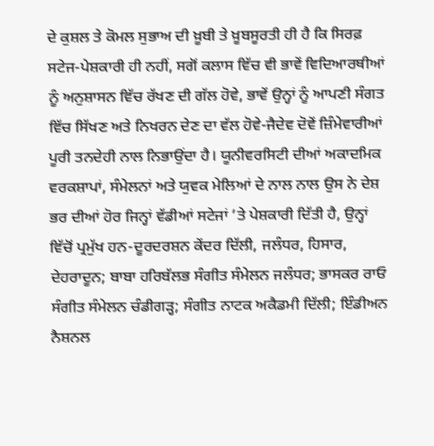ਦੇ ਕੁਸ਼ਲ ਤੇ ਕੋਮਲ ਸੁਭਾਅ ਦੀ ਖ਼ੂਬੀ ਤੇ ਖ਼ੂਬਸੂਰਤੀ ਹੀ ਹੈ ਕਿ ਸਿਰਫ਼ ਸਟੇਜ-ਪੇਸ਼ਕਾਰੀ ਹੀ ਨਹੀਂ, ਸਗੋਂ ਕਲਾਸ ਵਿੱਚ ਵੀ ਭਾਵੇਂ ਵਿਦਿਆਰਥੀਆਂ ਨੂੰ ਅਨੁਸ਼ਾਸਨ ਵਿੱਚ ਰੱਖਣ ਦੀ ਗੱਲ ਹੋਵੇ, ਭਾਵੇਂ ਉਨ੍ਹਾਂ ਨੂੰ ਆਪਣੀ ਸੰਗਤ ਵਿੱਚ ਸਿੱਖਣ ਅਤੇ ਨਿਖਰਨ ਦੇਣ ਦਾ ਵੱਲ ਹੋਵੇ-ਜੈਦੇਵ ਦੋਵੇਂ ਜ਼ਿੰਮੇਵਾਰੀਆਂ ਪੂਰੀ ਤਨਦੇਹੀ ਨਾਲ ਨਿਭਾਉਂਦਾ ਹੈ। ਯੂਨੀਵਰਸਿਟੀ ਦੀਆਂ ਅਕਾਦਮਿਕ ਵਰਕਸ਼ਾਪਾਂ, ਸੰਮੇਲਨਾਂ ਅਤੇ ਯੁਵਕ ਮੇਲਿਆਂ ਦੇ ਨਾਲ ਨਾਲ ਉਸ ਨੇ ਦੇਸ਼ ਭਰ ਦੀਆਂ ਹੋਰ ਜਿਨ੍ਹਾਂ ਵੱਡੀਆਂ ਸਟੇਜਾਂ ’ਤੇ ਪੇਸ਼ਕਾਰੀ ਦਿੱਤੀ ਹੈ, ਉਨ੍ਹਾਂ ਵਿੱਚੋਂ ਪ੍ਰਮੁੱਖ ਹਨ-ਦੂਰਦਰਸ਼ਨ ਕੇਂਦਰ ਦਿੱਲੀ, ਜਲੰਧਰ, ਹਿਸਾਰ, ਦੇਹਰਾਦੂਨ; ਬਾਬਾ ਹਰਿਬੱਲਭ ਸੰਗੀਤ ਸੰਮੇਲਨ ਜਲੰਧਰ; ਭਾਸਕਰ ਰਾਓ ਸੰਗੀਤ ਸੰਮੇਲਨ ਚੰਡੀਗੜ੍ਹ; ਸੰਗੀਤ ਨਾਟਕ ਅਕੈਡਮੀ ਦਿੱਲੀ; ਇੰਡੀਅਨ ਨੈਸ਼ਨਲ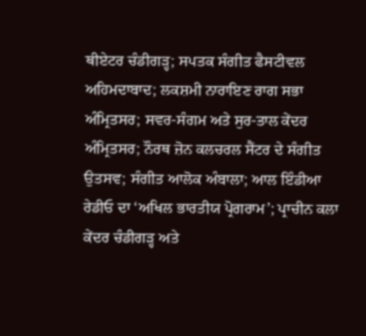ਥੀਏਟਰ ਚੰਡੀਗੜ੍ਹ; ਸਪਤਕ ਸੰਗੀਤ ਫੈਸਟੀਵਲ ਅਹਿਮਦਾਬਾਦ; ਲਕਸ਼ਮੀ ਨਾਰਾਇਣ ਰਾਗ ਸਭਾ ਅੰਮ੍ਰਿਤਸਰ; ਸਵਰ-ਸੰਗਮ ਅਤੇ ਸੁਰ-ਤਾਲ ਕੇਂਦਰ ਅੰਮ੍ਰਿਤਸਰ; ਨੌਰਥ ਜ਼ੋਨ ਕਲਚਰਲ ਸੈਂਟਰ ਦੇ ਸੰਗੀਤ ਉਤਸਵ; ਸੰਗੀਤ ਆਲੋਕ ਅੰਬਾਲਾ; ਆਲ ਇੰਡੀਆ ਰੇਡੀਓ ਦਾ ‘ਅਖਿਲ ਭਾਰਤੀਯ ਪ੍ਰੋਗਰਾਮ’; ਪ੍ਰਾਚੀਨ ਕਲਾ ਕੇਂਦਰ ਚੰਡੀਗੜ੍ਹ ਅਤੇ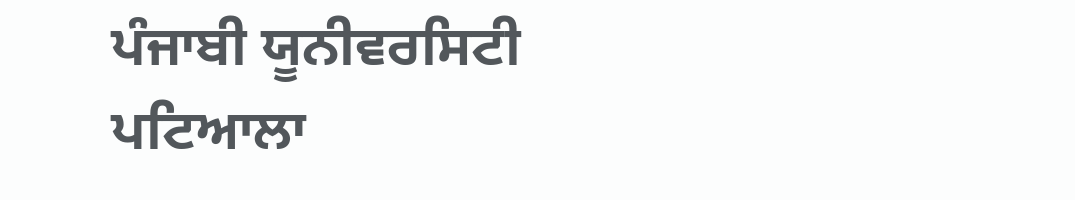ਪੰਜਾਬੀ ਯੂਨੀਵਰਸਿਟੀ ਪਟਿਆਲਾ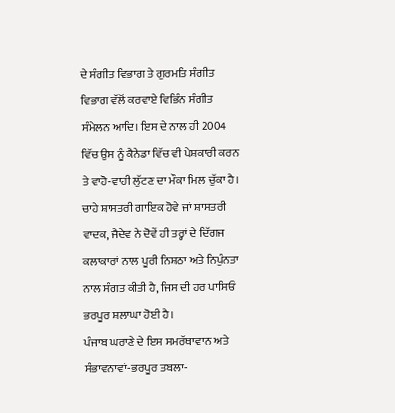ਦੇ ਸੰਗੀਤ ਵਿਭਾਗ ਤੇ ਗੁਰਮਤਿ ਸੰਗੀਤ ਵਿਭਾਗ ਵੱਲੋਂ ਕਰਵਾਏ ਵਿਭਿੰਨ ਸੰਗੀਤ ਸੰਮੇਲਨ ਆਦਿ। ਇਸ ਦੇ ਨਾਲ ਹੀ 2004 ਵਿੱਚ ਉਸ ਨੂੰ ਕੈਨੇਡਾ ਵਿੱਚ ਵੀ ਪੇਸ਼ਕਾਰੀ ਕਰਨ ਤੇ ਵਾਹੋ-ਵਾਹੀ ਲੁੱਟਣ ਦਾ ਮੌਕਾ ਮਿਲ ਚੁੱਕਾ ਹੈ।
ਚਾਹੇ ਸ਼ਾਸਤਰੀ ਗਾਇਕ ਹੋਵੇ ਜਾਂ ਸ਼ਾਸਤਰੀ ਵਾਦਕ, ਜੈਦੇਵ ਨੇ ਦੋਵੇਂ ਹੀ ਤਰ੍ਹਾਂ ਦੇ ਦਿੱਗਜ ਕਲਾਕਾਰਾਂ ਨਾਲ ਪੂਰੀ ਨਿਸ਼ਠਾ ਅਤੇ ਨਿਪੁੰਨਤਾ ਨਾਲ ਸੰਗਤ ਕੀਤੀ ਹੈ, ਜਿਸ ਦੀ ਹਰ ਪਾਸਿਓਂ ਭਰਪੂਰ ਸ਼ਲਾਘਾ ਹੋਈ ਹੈ।
ਪੰਜਾਬ ਘਰਾਣੇ ਦੇ ਇਸ ਸਮਰੱਥਾਵਾਨ ਅਤੇ ਸੰਭਾਵਨਾਵਾਂ-ਭਰਪੂਰ ਤਬਲਾ-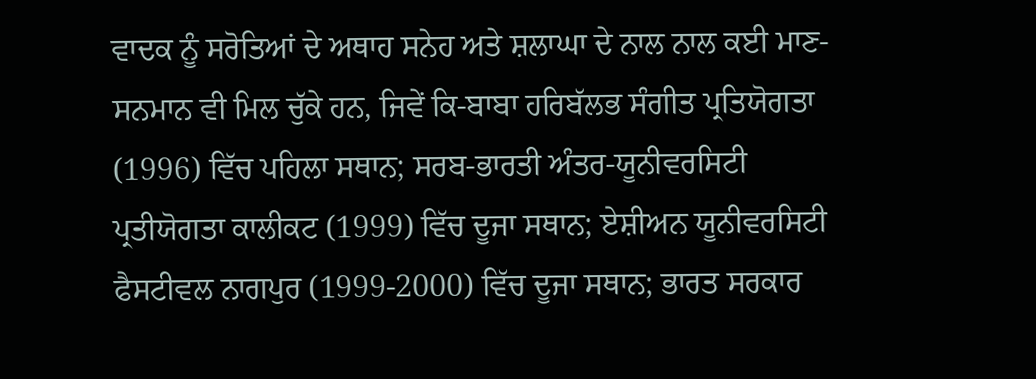ਵਾਦਕ ਨੂੰ ਸਰੋਤਿਆਂ ਦੇ ਅਥਾਹ ਸਨੇਹ ਅਤੇ ਸ਼ਲਾਘਾ ਦੇ ਨਾਲ ਨਾਲ ਕਈ ਮਾਣ-ਸਨਮਾਨ ਵੀ ਮਿਲ ਚੁੱਕੇ ਹਨ, ਜਿਵੇਂ ਕਿ-ਬਾਬਾ ਹਰਿਬੱਲਭ ਸੰਗੀਤ ਪ੍ਰਤਿਯੋਗਤਾ (1996) ਵਿੱਚ ਪਹਿਲਾ ਸਥਾਨ; ਸਰਬ-ਭਾਰਤੀ ਅੰਤਰ-ਯੂਨੀਵਰਸਿਟੀ ਪ੍ਰਤੀਯੋਗਤਾ ਕਾਲੀਕਟ (1999) ਵਿੱਚ ਦੂਜਾ ਸਥਾਨ; ਏਸ਼ੀਅਨ ਯੂਨੀਵਰਸਿਟੀ ਫੈਸਟੀਵਲ ਨਾਗਪੁਰ (1999-2000) ਵਿੱਚ ਦੂਜਾ ਸਥਾਨ; ਭਾਰਤ ਸਰਕਾਰ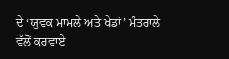ਦੇ ‘ਯੁਵਕ ਮਾਮਲੇ ਅਤੇ ਖੇਡਾਂ’ ਮੰਤਰਾਲੇ ਵੱਲੋਂ ਕਰਵਾਏ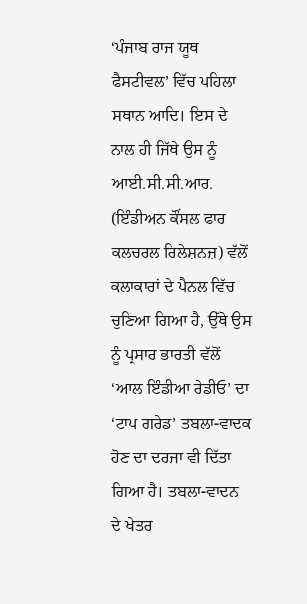‘ਪੰਜਾਬ ਰਾਜ ਯੂਥ ਫੈਸਟੀਵਲ’ ਵਿੱਚ ਪਹਿਲਾ ਸਥਾਨ ਆਦਿ। ਇਸ ਦੇ ਨਾਲ ਹੀ ਜਿੱਥੇ ਉਸ ਨੂੰ ਆਈ.ਸੀ.ਸੀ.ਆਰ. (ਇੰਡੀਅਨ ਕੌਂਸਲ ਫਾਰ ਕਲਚਰਲ ਰਿਲੇਸ਼ਨਜ਼) ਵੱਲੋਂ ਕਲਾਕਾਰਾਂ ਦੇ ਪੈਨਲ ਵਿੱਚ ਚੁਣਿਆ ਗਿਆ ਹੈ, ਉੱਥੇ ਉਸ ਨੂੰ ਪ੍ਰਸਾਰ ਭਾਰਤੀ ਵੱਲੋਂ ‘ਆਲ ਇੰਡੀਆ ਰੇਡੀਓ’ ਦਾ ‘ਟਾਪ ਗਰੇਡ’ ਤਬਲਾ-ਵਾਦਕ ਹੋਣ ਦਾ ਦਰਜਾ ਵੀ ਦਿੱਤਾ ਗਿਆ ਹੈ। ਤਬਲਾ-ਵਾਦਨ ਦੇ ਖੇਤਰ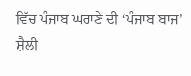ਵਿੱਚ ਪੰਜਾਬ ਘਰਾਣੇ ਦੀ ‘ਪੰਜਾਬ ਬਾਜ’ ਸ਼ੈਲੀ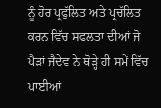ਨੂੰ ਹੋਰ ਪ੍ਰਫੁੱਲਿਤ ਅਤੇ ਪ੍ਰਚੱਲਿਤ ਕਰਨ ਵਿੱਚ ਸਫਲਤਾ ਦੀਆਂ ਜੋ ਪੈੜਾਂ ਜੈਦੇਵ ਨੇ ਥੋੜ੍ਹੇ ਹੀ ਸਮੇਂ ਵਿੱਚ ਪਾਈਆਂ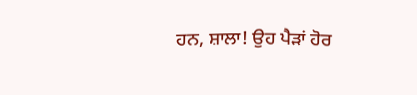ਹਨ, ਸ਼ਾਲਾ! ਉਹ ਪੈੜਾਂ ਹੋਰ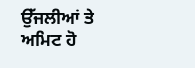ਉੱਜਲੀਆਂ ਤੇ ਅਮਿਟ ਹੋ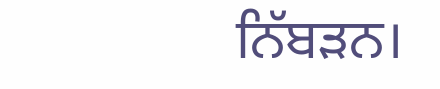ਨਿੱਬੜਨ।